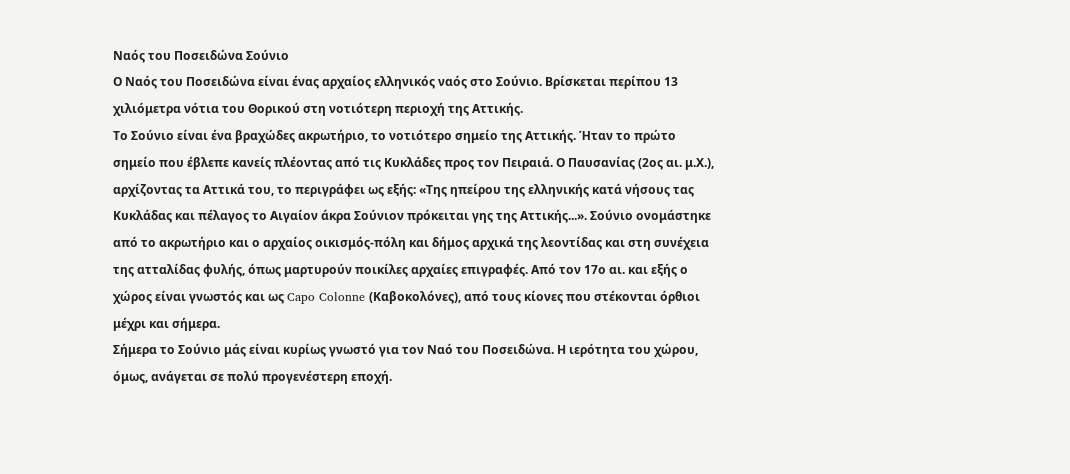Ναός του Ποσειδώνα Σούνιο
Ο Ναός του Ποσειδώνα είναι ένας αρχαίος ελληνικός ναός στο Σούνιο. Βρίσκεται περίπου 13 χιλιόμετρα νότια του Θορικού στη νοτιότερη περιοχή της Αττικής.
Το Σούνιο είναι ένα βραχώδες ακρωτήριο, το νοτιότερο σημείο της Αττικής. Ήταν το πρώτο σημείο που έβλεπε κανείς πλέοντας από τις Κυκλάδες προς τον Πειραιά. Ο Παυσανίας (2ος αι. μ.Χ.), αρχίζοντας τα Αττικά του, το περιγράφει ως εξής: «Της ηπείρου της ελληνικής κατά νήσους τας Κυκλάδας και πέλαγος το Αιγαίον άκρα Σούνιον πρόκειται γης της Αττικής...». Σούνιο ονομάστηκε από το ακρωτήριο και ο αρχαίος οικισμός-πόλη και δήμος αρχικά της λεοντίδας και στη συνέχεια της ατταλίδας φυλής, όπως μαρτυρούν ποικίλες αρχαίες επιγραφές. Από τον 17ο αι. και εξής ο χώρος είναι γνωστός και ως Capo Colonne (Καβοκολόνες), από τους κίονες που στέκονται όρθιοι μέχρι και σήμερα.
Σήμερα το Σούνιο μάς είναι κυρίως γνωστό για τον Ναό του Ποσειδώνα. Η ιερότητα του χώρου, όμως, ανάγεται σε πολύ προγενέστερη εποχή.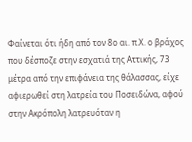Φαίνεται ότι ήδη από τον 8ο αι. π.Χ. ο βράχος που δέσποζε στην εσχατιά της Αττικής, 73 μέτρα από την επιφάνεια της θάλασσας, είχε αφιερωθεί στη λατρεία του Ποσειδώνα, αφού στην Ακρόπολη λατρευόταν η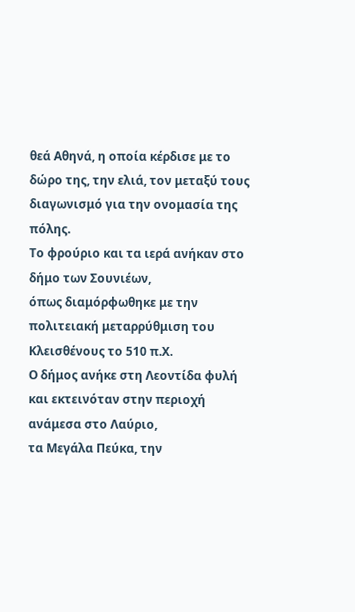θεά Αθηνά, η οποία κέρδισε με το δώρο της, την ελιά, τον μεταξύ τους διαγωνισμό για την ονομασία της πόλης.
Το φρούριο και τα ιερά ανήκαν στο δήμο των Σουνιέων,
όπως διαμόρφωθηκε με την πολιτειακή μεταρρύθμιση του Κλεισθένους το 510 π.Χ.
Ο δήμος ανήκε στη Λεοντίδα φυλή
και εκτεινόταν στην περιοχή ανάμεσα στο Λαύριο,
τα Μεγάλα Πεύκα, την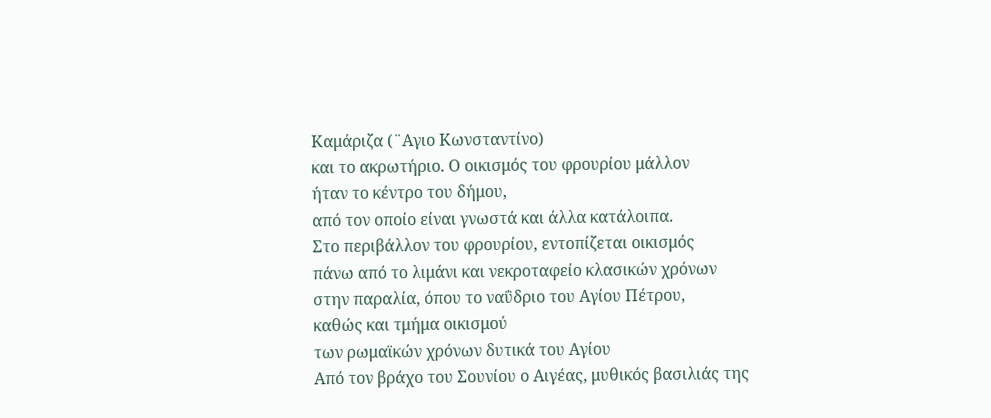Καμάριζα (¨Αγιο Κωνσταντίνο)
και το ακρωτήριο. Ο οικισμός του φρουρίου μάλλον
ήταν το κέντρο του δήμου,
από τον οποίο είναι γνωστά και άλλα κατάλοιπα.
Στο περιβάλλον του φρουρίου, εντοπίζεται οικισμός
πάνω από το λιμάνι και νεκροταφείο κλασικών χρόνων
στην παραλία, όπου το ναΰδριο του Αγίου Πέτρου,
καθώς και τμήμα οικισμού
των ρωμαϊκών χρόνων δυτικά του Αγίου
Από τον βράχο του Σουνίου ο Αιγέας, μυθικός βασιλιάς της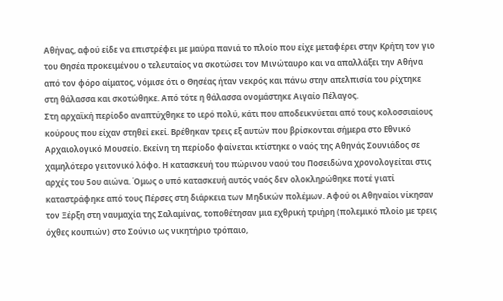Αθήνας, αφού είδε να επιστρέφει με μαύρα πανιά το πλοίο που είχε μεταφέρει στην Κρήτη τον γιο του Θησέα προκειμένου ο τελευταίος να σκοτώσει τον Μινώταυρο και να απαλλάξει την Αθήνα από τον φόρο αίματος, νόμισε ότι ο Θησέας ήταν νεκρός και πάνω στην απελπισία του ρίχτηκε στη θάλασσα και σκοτώθηκε. Από τότε η θάλασσα ονομάστηκε Αιγαίο Πέλαγος.
Στη αρχαϊκή περίοδο αναπτύχθηκε το ιερό πολύ, κάτι που αποδεικνύεται από τους κολοσσιαίους κούρους που είχαν στηθεί εκεί. Βρέθηκαν τρεις εξ αυτών που βρίσκονται σήμερα στο Εθνικό Αρχαιολογικό Μουσείο. Εκείνη τη περίοδο φαίνεται κτίστηκε ο ναός της Αθηνάς Σουνιάδος σε χαμηλότερο γειτονικό λόφο. Η κατασκευή του πώρινου ναού του Ποσειδώνα χρονολογείται στις αρχές του 5ου αιώνα. Όμως ο υπό κατασκευή αυτός ναός δεν ολοκληρώθηκε ποτέ γιατί καταστράφηκε από τους Πέρσες στη διάρκεια των Μηδικών πολέμων. Αφού οι Αθηναίοι νίκησαν τον Ξέρξη στη ναυμαχία της Σαλαμίνας, τοποθέτησαν μια εχθρική τριήρη (πολεμικό πλοίο με τρεις όχθες κουπιών) στο Σούνιο ως νικητήριο τρόπαιο,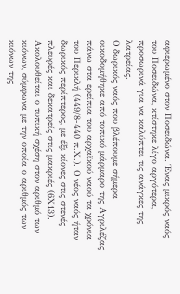αφιερωμένο στον Ποσειδώνα. Ένας μικρός ναός του Ποσειδώνα, κτίστηκε λίγο αργότερα, προσωρινά για να καλύπτει τις ανάγκες της λατρείας.
Ο δωρικός ναός που βλέπουμε σήμερα οικοδομήθηκε από τοπικό μάρμαρο της Αγριλέζας πάνω στα ερείπια του αρχαϊκού ναού τα χρόνια του Περικλή (449/8-440 π.Χ.). Ο νέος ναός ήταν δωρικός περίπτερος, με έξι κίονες στις στενές πλευρές και δεκατρείς στις μακριές (6Χ13). Ακολουθείται ο τυπική σχέση στον αριθμό των κιόνων, σύμφωνα με την οποία ο αριθμός των κιόνων της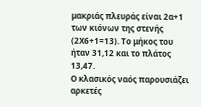μακριάς πλευράς είναι 2α+1 των κιόνων της στενής (2Χ6+1=13). Το μήκος του ήταν 31,12 και το πλάτος 13,47.
Ο κλασικός ναός παρουσιάζει αρκετές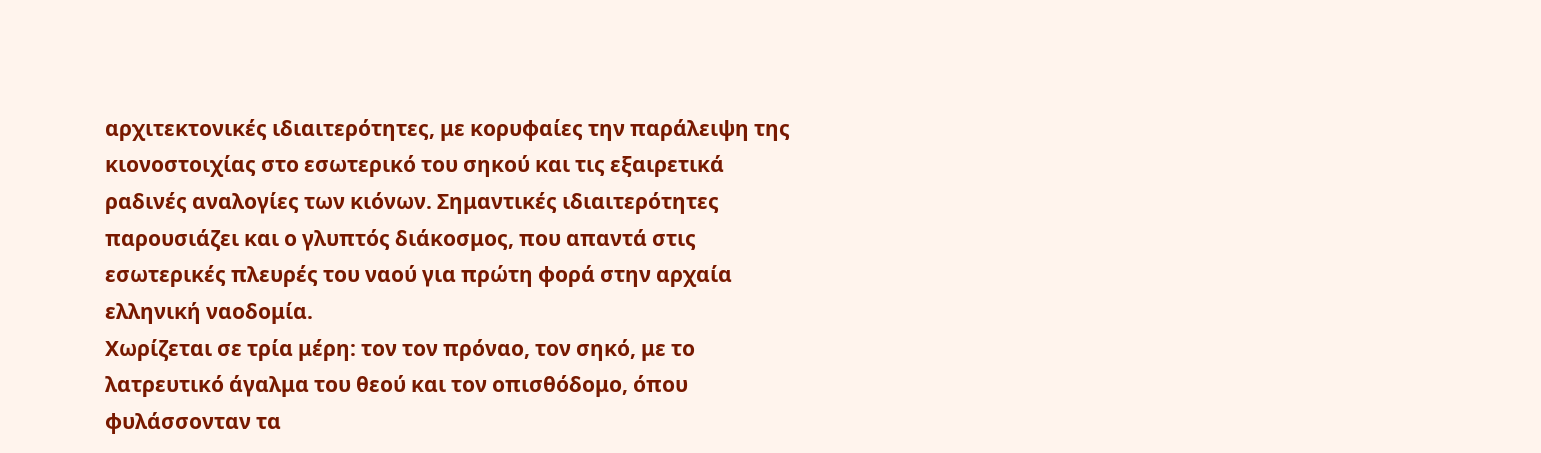αρχιτεκτονικές ιδιαιτερότητες, με κορυφαίες την παράλειψη της κιονοστοιχίας στο εσωτερικό του σηκού και τις εξαιρετικά ραδινές αναλογίες των κιόνων. Σημαντικές ιδιαιτερότητες παρουσιάζει και ο γλυπτός διάκοσμος, που απαντά στις εσωτερικές πλευρές του ναού για πρώτη φορά στην αρχαία ελληνική ναοδομία.
Χωρίζεται σε τρία μέρη: τον τον πρόναο, τον σηκό, με το λατρευτικό άγαλμα του θεού και τον οπισθόδομο, όπου φυλάσσονταν τα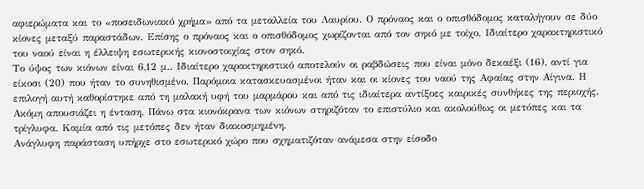αφιερώματα και το «ποσειδωνιακό χρήμα» από τα μεταλλεία του Λαυρίου. Ο πρόναος και ο οπισθόδομος καταλήγουν σε δύο κίονες μεταξύ παραστάδων. Επίσης ο πρόναος και ο οπισθόδομος χωρίζονται από τον σηκό με τοίχο. Ιδιαίτερο χαρακτηριστικό του ναού είναι η έλλειψη εσωτερικής κιονοστοιχίας στον σηκό.
Το ύψος των κιόνων είναι 6,12 μ.. Ιδιαίτερο χαρακτηριστικό αποτελούν οι ραβδώσεις που είναι μόνο δεκαέξι (16), αντί για είκοσι (20) που ήταν το συνηθισμένο. Παρόμοια κατασκευασμένοι ήταν και οι κίονες του ναού της Αφαίας στην Αίγινα. Η επιλογή αυτή καθορίστηκε από τη μαλακή υφή του μαρμάρου και από τις ιδιαίτερα αντίξοες καιρικές συνθήκες της περιοχής. Ακόμη απουσιάζει η ένταση. Πάνω στα κιονόκρανα των κιόνων στηριζόταν το επιστύλιο και ακολούθως οι μετόπες και τα τρίγλυφα. Καμία από τις μετόπες δεν ήταν διακοσμημένη.
Ανάγλυφη παράσταση υπήρχε στο εσωτερικό χώρο που σχηματιζόταν ανάμεσα στην είσοδο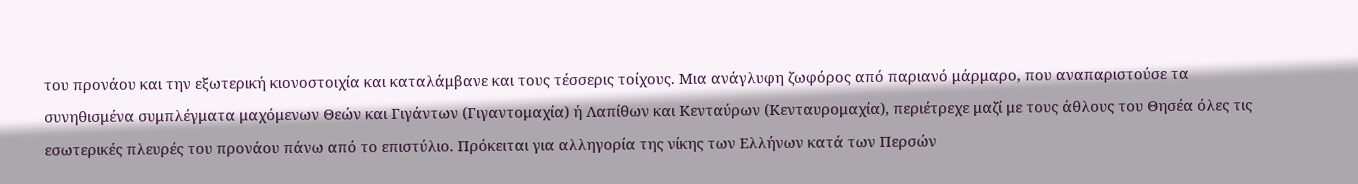του προνάου και την εξωτερική κιονοστοιχία και καταλάμβανε και τους τέσσερις τοίχους. Μια ανάγλυφη ζωφόρος από παριανό μάρμαρο, που αναπαριστούσε τα συνηθισμένα συμπλέγματα μαχόμενων Θεών και Γιγάντων (Γιγαντομαχία) ή Λαπίθων και Κενταύρων (Κενταυρομαχία), περιέτρεχε μαζί με τους άθλους του Θησέα όλες τις εσωτερικές πλευρές του προνάου πάνω από το επιστύλιο. Πρόκειται για αλληγορία της νίκης των Ελλήνων κατά των Περσών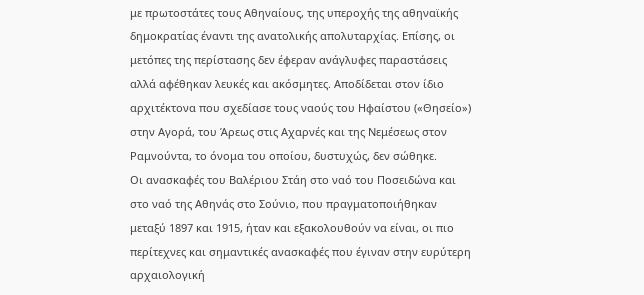με πρωτοστάτες τους Αθηναίους, της υπεροχής της αθηναϊκής δημοκρατίας έναντι της ανατολικής απολυταρχίας. Επίσης, οι μετόπες της περίστασης δεν έφεραν ανάγλυφες παραστάσεις αλλά αφέθηκαν λευκές και ακόσμητες. Αποδίδεται στον ίδιο αρχιτέκτονα που σχεδίασε τους ναούς του Ηφαίστου («Θησείο») στην Αγορά, του Άρεως στις Αχαρνές και της Νεμέσεως στον Ραμνούντα, το όνομα του οποίου, δυστυχώς, δεν σώθηκε.
Οι ανασκαφές του Βαλέριου Στάη στο ναό του Ποσειδώνα και στο ναό της Αθηνάς στο Σούνιο, που πραγματοποιήθηκαν μεταξύ 1897 και 1915, ήταν και εξακολουθούν να είναι, οι πιο περίτεχνες και σημαντικές ανασκαφές που έγιναν στην ευρύτερη αρχαιολογική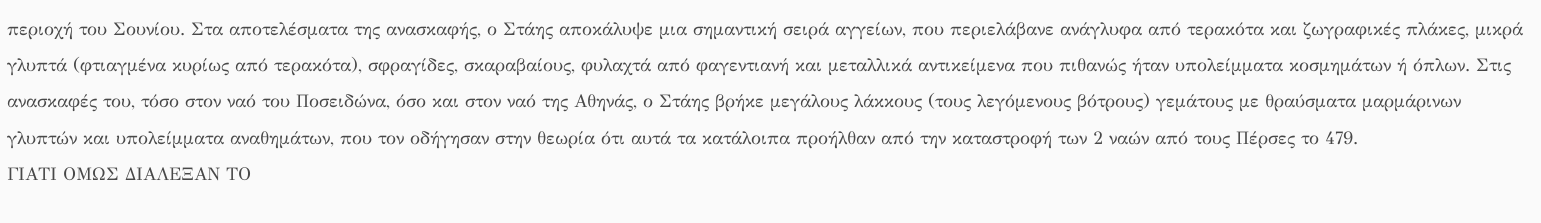περιοχή του Σουνίου. Στα αποτελέσματα της ανασκαφής, ο Στάης αποκάλυψε μια σημαντική σειρά αγγείων, που περιελάβανε ανάγλυφα από τερακότα και ζωγραφικές πλάκες, μικρά γλυπτά (φτιαγμένα κυρίως από τερακότα), σφραγίδες, σκαραβαίους, φυλαχτά από φαγεντιανή και μεταλλικά αντικείμενα που πιθανώς ήταν υπολείμματα κοσμημάτων ή όπλων. Στις ανασκαφές του, τόσο στον ναό του Ποσειδώνα, όσο και στον ναό της Αθηνάς, ο Στάης βρήκε μεγάλους λάκκους (τους λεγόμενους βότρους) γεμάτους με θραύσματα μαρμάρινων γλυπτών και υπολείμματα αναθημάτων, που τον οδήγησαν στην θεωρία ότι αυτά τα κατάλοιπα προήλθαν από την καταστροφή των 2 ναών από τους Πέρσες το 479.
ΓΙΑΤΙ ΟΜΩΣ ΔΙΑΛΕΞΑΝ ΤΟ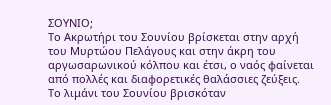ΣΟΥΝΙΟ;
Το Ακρωτήρι του Σουνίου βρίσκεται στην αρχή του Μυρτώου Πελάγους και στην άκρη του αργωσαρωνικού κόλπου και έτσι, ο ναός φαίνεται από πολλές και διαφορετικές θαλάσσιες ζεύξεις.
Το λιμάνι του Σουνίου βρισκόταν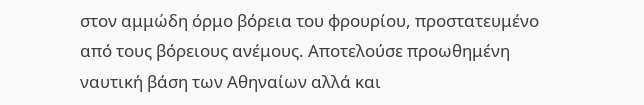στον αμμώδη όρμο βόρεια του φρουρίου, προστατευμένο από τους βόρειους ανέμους. Αποτελούσε προωθημένη ναυτική βάση των Αθηναίων αλλά και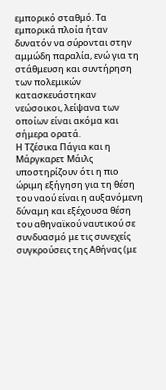εμπορικό σταθμό. Τα εμπορικά πλοία ήταν δυνατόν να σύρονται στην αμμώδη παραλία, ενώ για τη στάθμευση και συντήρηση των πολεμικών κατασκευάστηκαν νεώσοικοι, λείψανα των οποίων είναι ακόμα και σήμερα ορατά.
Η Τζέσικα Πάγια και η Μάργκαρετ Μάιλς υποστηρίζουν ότι η πιο ώριμη εξήγηση για τη θέση του ναού είναι η αυξανόμενη δύναμη και εξέχουσα θέση του αθηναϊκού ναυτικού σε συνδυασμό με τις συνεχείς συγκρούσεις της Αθήνας (με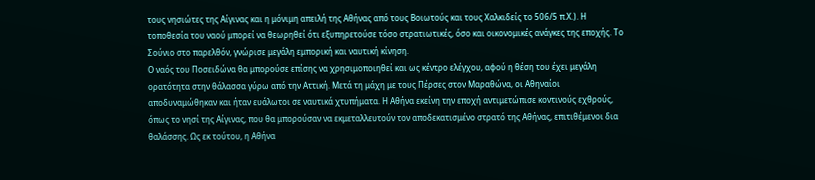τους νησιώτες της Αίγινας και η μόνιμη απειλή της Αθήνας από τους Βοιωτούς και τους Χαλκιδείς το 506/5 π.Χ.). Η τοποθεσία του ναού μπορεί να θεωρηθεί ότι εξυπηρετούσε τόσο στρατιωτικές, όσο και οικονομικές ανάγκες της εποχής. Το Σούνιο στο παρελθόν, γνώρισε μεγάλη εμπορική και ναυτική κίνηση.
Ο ναός του Ποσειδώνα θα μπορούσε επίσης να χρησιμοποιηθεί και ως κέντρο ελέγχου, αφού η θέση του έχει μεγάλη ορατότητα στην θάλασσα γύρω από την Αττική. Μετά τη μάχη με τους Πέρσες στον Μαραθώνα, οι Αθηναίοι αποδυναμώθηκαν και ήταν ευάλωτοι σε ναυτικά χτυπήματα. Η Αθήνα εκείνη την εποχή αντιμετώπισε κοντινούς εχθρούς, όπως το νησί της Αίγινας, που θα μπορούσαν να εκμεταλλευτούν τον αποδεκατισμένο στρατό της Αθήνας, επιτιθέμενοι δια θαλάσσης. Ως εκ τούτου, η Αθήνα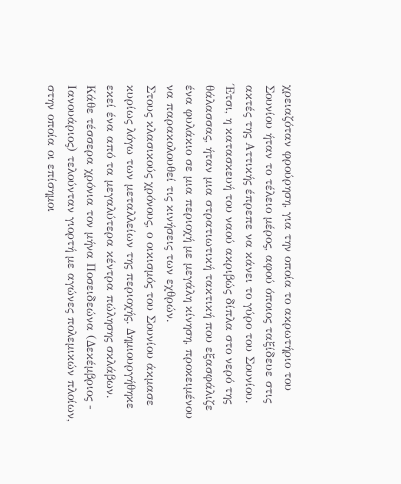χρειαζόταν φρούρηση, για την οποία το ακρωτήριο του Σουνίου ήταν το τέλειο μέρος, αφού όποιος ταξίδευε στις ακτές της Αττικής έπρεπε να κάνει το γύρο του Σουνίου. Έτσι, η κατασκευή του ναού ακριβώς δίπλα στο νερό της θάλασσας, ήταν μια στρατιωτική τακτική που εξασφάλιζε ένα φυλάκιο σε μια περιοχή με μεγάλη κίνηση, προκειμένου να παρακολουθεί τις κινήσεις των εχθρών.
Στους κλασικούς χρόνους, ο οικισμός του Σουνίου άκμασε κυρίως λόγω των μεταλλείων της περιοχής. Δημιουργήθηκε εκεί ένα από τα μεγαλύτερα κέντρα πώλησης σκλάβων. Κάθε τέσσερα χρόνια τον μήνα Ποσειδεώνα (Δεκέμβριος - Ιανουάριος) τελούνταν γιορτή με αγώνες πολεμικών πλοίων, στην οποία οι επίσημοι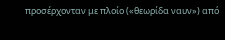προσέρχονταν με πλοίο («θεωρίδα ναυν») από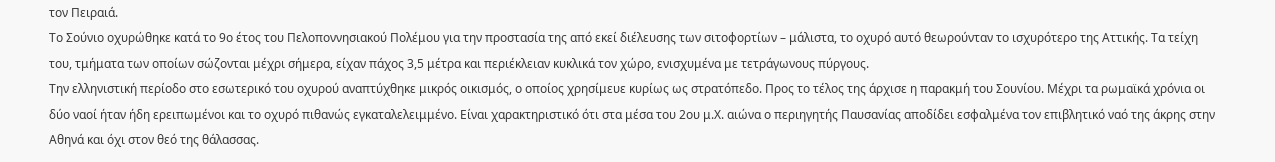τον Πειραιά.
Το Σούνιο οχυρώθηκε κατά το 9ο έτος του Πελοποννησιακού Πολέμου για την προστασία της από εκεί διέλευσης των σιτοφορτίων – μάλιστα, το οχυρό αυτό θεωρούνταν το ισχυρότερο της Αττικής. Τα τείχη του, τμήματα των οποίων σώζονται μέχρι σήμερα, είχαν πάχος 3,5 μέτρα και περιέκλειαν κυκλικά τον χώρο, ενισχυμένα με τετράγωνους πύργους.
Την ελληνιστική περίοδο στο εσωτερικό του οχυρού αναπτύχθηκε μικρός οικισμός, ο οποίος χρησίμευε κυρίως ως στρατόπεδο. Προς το τέλος της άρχισε η παρακμή του Σουνίου. Μέχρι τα ρωμαϊκά χρόνια οι δύο ναοί ήταν ήδη ερειπωμένοι και το οχυρό πιθανώς εγκαταλελειμμένο. Είναι χαρακτηριστικό ότι στα μέσα του 2ου μ.Χ. αιώνα ο περιηγητής Παυσανίας αποδίδει εσφαλμένα τον επιβλητικό ναό της άκρης στην Αθηνά και όχι στον θεό της θάλασσας.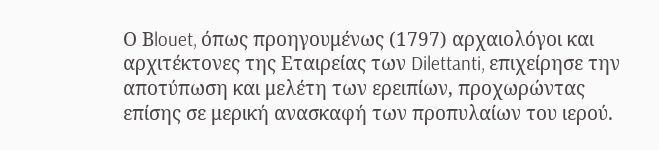Ο Βlouet, όπως προηγουμένως (1797) αρχαιολόγοι και αρχιτέκτονες της Eταιρείας των Dilettanti, επιχείρησε την αποτύπωση και μελέτη των ερειπίων, προχωρώντας επίσης σε μερική ανασκαφή των προπυλαίων του ιερού.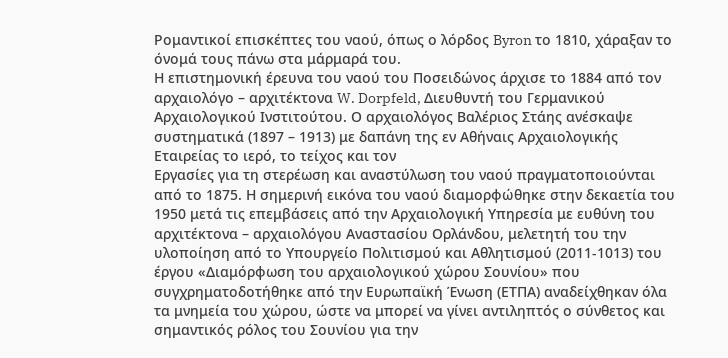Ρομαντικοί επισκέπτες του ναού, όπως ο λόρδος Byron το 1810, χάραξαν το όνομά τους πάνω στα μάρμαρά του.
Η επιστημονική έρευνα του ναού του Ποσειδώνος άρχισε το 1884 από τον αρχαιολόγο – αρχιτέκτονα W. Dorpfeld, Διευθυντή του Γερμανικού Αρχαιολογικού Ινστιτούτου. Ο αρχαιολόγος Βαλέριος Στάης ανέσκαψε συστηματικά (1897 – 1913) με δαπάνη της εν Αθήναις Αρχαιολογικής Εταιρείας το ιερό, το τείχος και τον
Εργασίες για τη στερέωση και αναστύλωση του ναού πραγματοποιούνται από το 1875. Η σημερινή εικόνα του ναού διαμορφώθηκε στην δεκαετία του 1950 μετά τις επεμβάσεις από την Αρχαιολογική Υπηρεσία με ευθύνη του αρχιτέκτονα – αρχαιολόγου Αναστασίου Ορλάνδου, μελετητή του την υλοποίηση από το Υπουργείο Πολιτισμού και Αθλητισμού (2011-1013) του έργου «Διαμόρφωση του αρχαιολογικού χώρου Σουνίου» που συγχρηματοδοτήθηκε από την Ευρωπαϊκή Ένωση (ΕΤΠΑ) αναδείχθηκαν όλα τα μνημεία του χώρου, ώστε να μπορεί να γίνει αντιληπτός ο σύνθετος και σημαντικός ρόλος του Σουνίου για την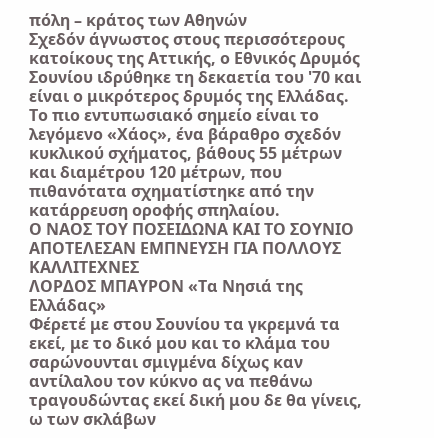πόλη – κράτος των Αθηνών
Σχεδόν άγνωστος στους περισσότερους κατοίκους της Αττικής, ο Εθνικός Δρυμός Σουνίου ιδρύθηκε τη δεκαετία του '70 και είναι ο μικρότερος δρυμός της Ελλάδας. Το πιο εντυπωσιακό σημείο είναι το λεγόμενο «Χάος», ένα βάραθρο σχεδόν κυκλικού σχήματος, βάθους 55 μέτρων και διαμέτρου 120 μέτρων, που πιθανότατα σχηματίστηκε από την κατάρρευση οροφής σπηλαίου.
Ο ΝΑΟΣ ΤΟΥ ΠΟΣΕΙΔΩΝΑ ΚΑΙ ΤΟ ΣΟΥΝΙΟ ΑΠΟΤΕΛΕΣΑΝ ΕΜΠΝΕΥΣΗ ΓΙΑ ΠΟΛΛΟΥΣ ΚΑΛΛΙΤΕΧΝΕΣ
ΛΟΡΔΟΣ ΜΠΑΥΡΟΝ «Τα Νησιά της Ελλάδας»
Φέρετέ με στου Σουνίου τα γκρεμνά τα εκεί, με το δικό μου και το κλάμα του σαρώνουνται σμιγμένα δίχως καν αντίλαλου τον κύκνο ας να πεθάνω τραγουδώντας εκεί δική μου δε θα γίνεις, ω των σκλάβων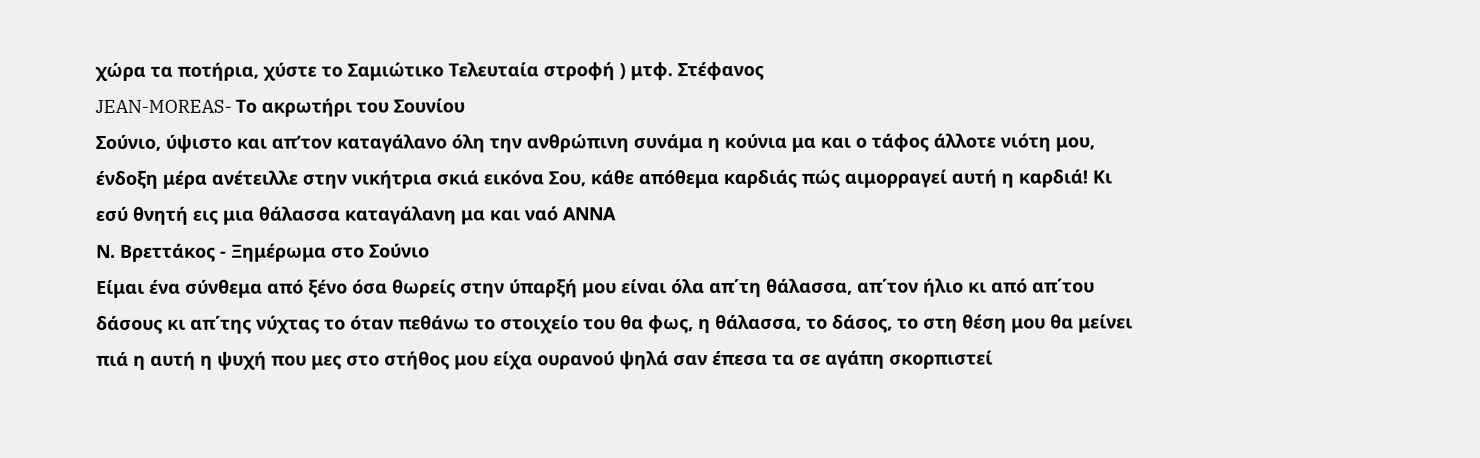χώρα τα ποτήρια, χύστε το Σαμιώτικο Τελευταία στροφή ) μτφ. Στέφανος
JEAN-MOREAS- Το ακρωτήρι του Σουνίου
Σούνιο, ύψιστο και απ’τον καταγάλανο όλη την ανθρώπινη συνάμα η κούνια μα και ο τάφος άλλοτε νιότη μου, ένδοξη μέρα ανέτειλλε στην νικήτρια σκιά εικόνα Σου, κάθε απόθεμα καρδιάς πώς αιμορραγεί αυτή η καρδιά! Κι εσύ θνητή εις μια θάλασσα καταγάλανη μα και ναό ΑΝΝΑ
Ν. Βρεττάκος - Ξημέρωμα στο Σούνιο
Είμαι ένα σύνθεμα από ξένο όσα θωρείς στην ύπαρξή μου είναι όλα απ΄τη θάλασσα, απ΄τον ήλιο κι από απ΄του δάσους κι απ΄της νύχτας το όταν πεθάνω το στοιχείο του θα φως, η θάλασσα, το δάσος, το στη θέση μου θα μείνει πιά η αυτή η ψυχή που μες στο στήθος μου είχα ουρανού ψηλά σαν έπεσα τα σε αγάπη σκορπιστεί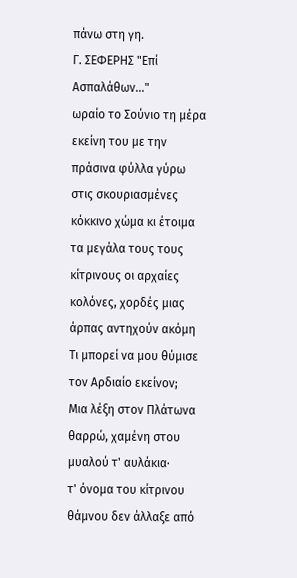πάνω στη γη.
Γ. ΣΕΦΕΡΗΣ "Επί Ασπαλάθων..."
ωραίο το Σούνιο τη μέρα εκείνη του με την πράσινα φύλλα γύρω στις σκουριασμένες κόκκινο χώμα κι έτοιμα τα μεγάλα τους τους κίτρινους οι αρχαίες κολόνες, χορδές μιας άρπας αντηχούν ακόμη Τι μπορεί να μου θύμισε τον Αρδιαίο εκείνον;
Μια λέξη στον Πλάτωνα θαρρώ, χαμένη στου μυαλού τ' αυλάκια·
τ' όνομα του κίτρινου θάμνου δεν άλλαξε από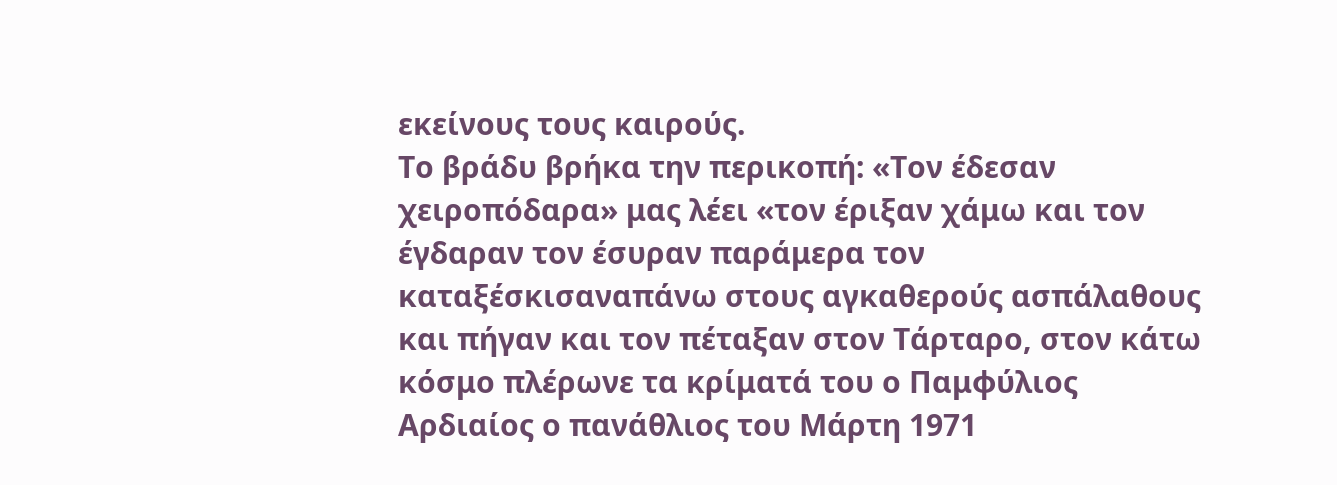εκείνους τους καιρούς.
Το βράδυ βρήκα την περικοπή: «Τον έδεσαν χειροπόδαρα» μας λέει «τον έριξαν χάμω και τον έγδαραν τον έσυραν παράμερα τον καταξέσκισαναπάνω στους αγκαθερούς ασπάλαθους και πήγαν και τον πέταξαν στον Τάρταρο, στον κάτω κόσμο πλέρωνε τα κρίματά του ο Παμφύλιος Αρδιαίος ο πανάθλιος του Μάρτη 1971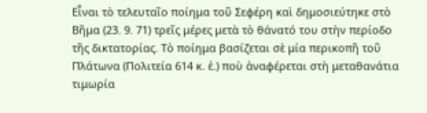Εἶναι τὸ τελευταῖο ποίημα τοῦ Σεφέρη καὶ δημοσιεύτηκε στὸ Βῆμα (23. 9. 71) τρεῖς μέρες μετὰ τὸ θάνατό του στὴν περίοδο τῆς δικτατορίας. Τὸ ποίημα βασίζεται σὲ μία περικοπῆ τοῦ Πλάτωνα (Πολιτεία 614 κ. ἑ.) ποὺ ἀναφέρεται στὴ μεταθανάτια τιμωρία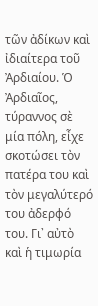τῶν ἀδίκων καὶ ἰδιαίτερα τοῦ Ἀρδιαίου. Ὁ Ἀρδιαῖος, τύραννος σὲ μία πόλη, εἶχε σκοτώσει τὸν πατέρα του καὶ τὸν μεγαλύτερό του ἀδερφό του. Γι᾿ αὐτὸ καὶ ἡ τιμωρία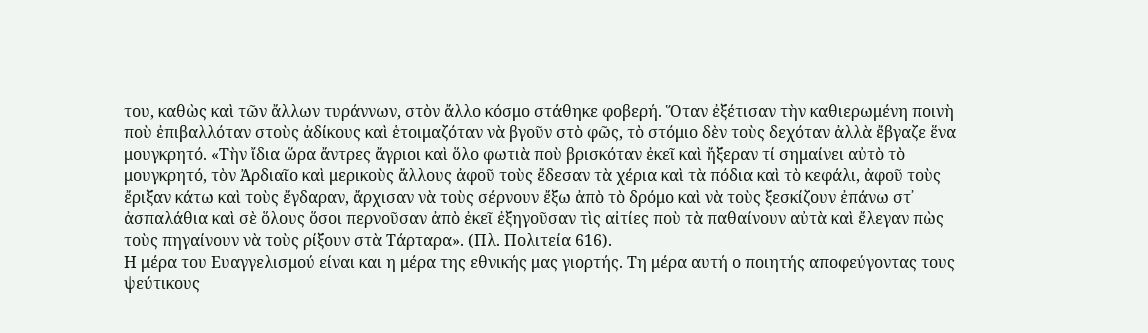του, καθὼς καὶ τῶν ἄλλων τυράννων, στὸν ἄλλο κόσμο στάθηκε φοβερή. Ὅταν ἐξέτισαν τὴν καθιερωμένη ποινὴ ποὺ ἐπιβαλλόταν στοὺς ἀδίκους καὶ ἑτοιμαζόταν νὰ βγοῦν στὸ φῶς, τὸ στόμιο δὲν τοὺς δεχόταν ἀλλὰ ἔβγαζε ἕνα μουγκρητό. «Τὴν ἴδια ὥρα ἄντρες ἄγριοι καὶ ὅλο φωτιὰ ποὺ βρισκόταν ἐκεῖ καὶ ἤξεραν τί σημαίνει αὐτὸ τὸ μουγκρητό, τὸν Ἀρδιαῖο καὶ μερικοὺς ἄλλους ἀφοῦ τοὺς ἔδεσαν τὰ χέρια καὶ τὰ πόδια καὶ τὸ κεφάλι, ἀφοῦ τοὺς ἔριξαν κάτω καὶ τοὺς ἔγδαραν, ἄρχισαν νὰ τοὺς σέρνουν ἔξω ἀπὸ τὸ δρόμο καὶ νὰ τοὺς ξεσκίζουν ἐπάνω στ᾿ ἀσπαλάθια καὶ σὲ ὅλους ὅσοι περνοῦσαν ἀπὸ ἐκεῖ ἐξηγοῦσαν τὶς αἰτίες ποὺ τὰ παθαίνουν αὐτὰ καὶ ἔλεγαν πὼς τοὺς πηγαίνουν νὰ τοὺς ρίξουν στὰ Τάρταρα». (Πλ. Πολιτεία 616).
Η μέρα του Ευαγγελισμού είναι και η μέρα της εθνικής μας γιορτής. Τη μέρα αυτή ο ποιητής αποφεύγοντας τους ψεύτικους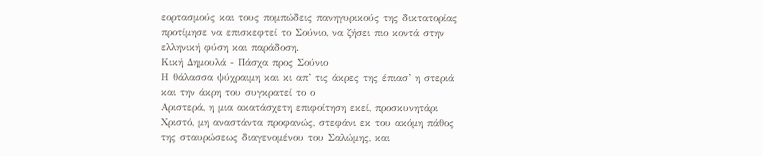εορτασμούς και τους πομπώδεις πανηγυρικούς της δικτατορίας προτίμησε να επισκεφτεί το Σούνιο, να ζήσει πιο κοντά στην ελληνική φύση και παράδοση.
Κική Δημουλά - Πάσχα προς Σούνιο
Η θάλασσα ψύχραιμη και κι απ’ τις άκρες της έπιασ’ η στεριά και την άκρη του συγκρατεί το ο
Αριστερά, η μια ακατάσχετη επιφοίτηση εκεί, προσκυνητάρι Χριστό, μη αναστάντα προφανώς, στεφάνι εκ του ακόμη πάθος της σταυρώσεως διαγενομένου του Σαλώμης, και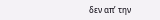δεν απ’ την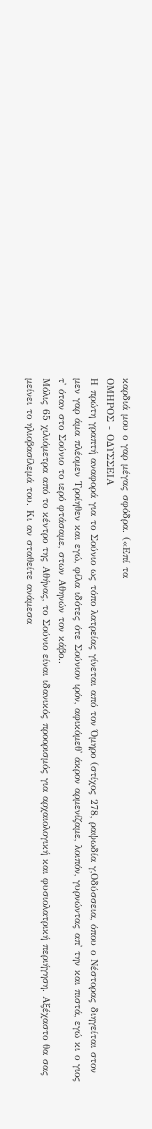καρδιά μου ο γαρ μέγας σφόδρα. («Επί τα
ΟΜΗΡΟΣ - ΟΔΥΣΣΕΙΑ
Η πρώτη γραπτή αναφορά για το Σούνιο ως τόπο λατρείας γίνεται από τον Όμηρο (στίχος 278, ραψωδία γ,Οδύσσεια, όπου ο Νέστορας διηγείται στον μεν γαρ άμα πλέομεν Τροίηθεν και εγώ, φίλα ιδότες ότε Σούνιον ιρόν, αφικόμεθ' άκρον αρμενίζαμε, λοιπόν, γυρνώντας απ' την και πιστά, εγώ κι ο γιος τ' όταν στο Σούνιο το ιερό φτάσαμε, στων Αθηνών τον κάβο..
Μόλις 65 χιλιόμετρα από το κέντρο της Αθήνας, το Σούνιο είναι ιδανικός προορισμός για αρχαιολογική και φυσιολατρική περιήγηση. Αξέχαστο θα σας μείνει το ηλιοβασίλεμά του. Κι αν σταθείτε ανάμεσα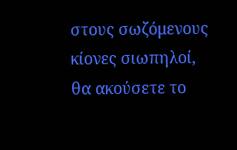στους σωζόμενους κίονες σιωπηλοί, θα ακούσετε το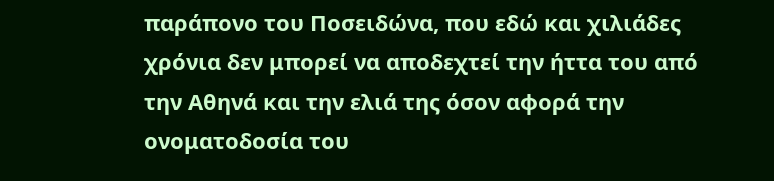παράπονο του Ποσειδώνα, που εδώ και χιλιάδες χρόνια δεν μπορεί να αποδεχτεί την ήττα του από την Αθηνά και την ελιά της όσον αφορά την ονοματοδοσία του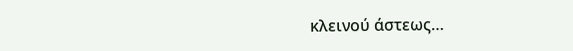κλεινού άστεως…